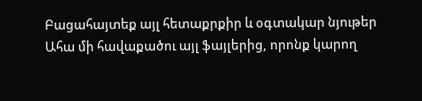Բացահայտեք այլ հետաքրքիր և օգտակար նյութեր
Ահա մի հավաքածու այլ ֆայլերից, որոնք կարող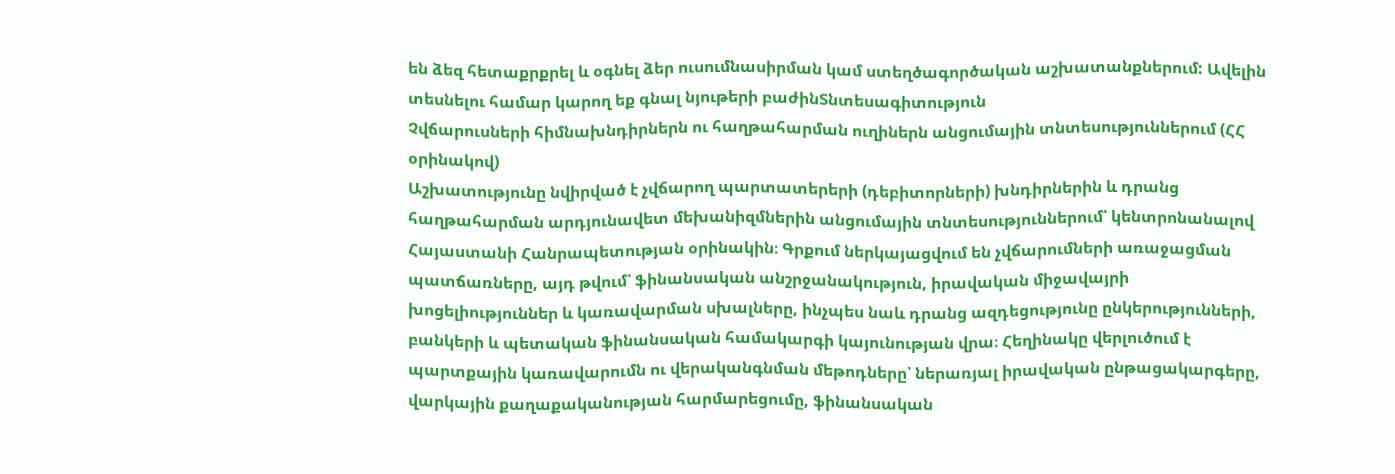են ձեզ հետաքրքրել և օգնել ձեր ուսումնասիրման կամ ստեղծագործական աշխատանքներում: Ավելին տեսնելու համար կարող եք գնալ նյութերի բաժինՏնտեսագիտություն
Չվճարուսների հիմնախնդիրներն ու հաղթահարման ուղիներն անցումային տնտեսություններում (ՀՀ օրինակով)
Աշխատությունը նվիրված է չվճարող պարտատերերի (դեբիտորների) խնդիրներին և դրանց հաղթահարման արդյունավետ մեխանիզմներին անցումային տնտեսություններում՝ կենտրոնանալով Հայաստանի Հանրապետության օրինակին։ Գրքում ներկայացվում են չվճարումների առաջացման պատճառները, այդ թվում՝ ֆինանսական անշրջանակություն, իրավական միջավայրի խոցելիություններ և կառավարման սխալները, ինչպես նաև դրանց ազդեցությունը ընկերությունների, բանկերի և պետական ֆինանսական համակարգի կայունության վրա։ Հեղինակը վերլուծում է պարտքային կառավարումն ու վերականգնման մեթոդները՝ ներառյալ իրավական ընթացակարգերը, վարկային քաղաքականության հարմարեցումը, ֆինանսական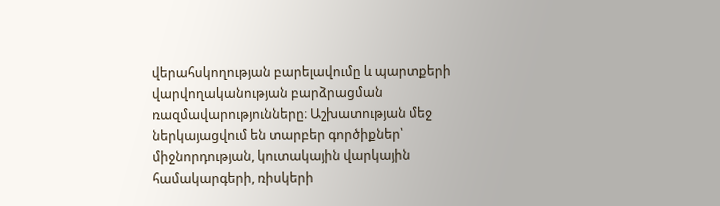վերահսկողության բարելավումը և պարտքերի վարվողականության բարձրացման ռազմավարությունները։ Աշխատության մեջ ներկայացվում են տարբեր գործիքներ՝ միջնորդության, կուտակային վարկային համակարգերի, ռիսկերի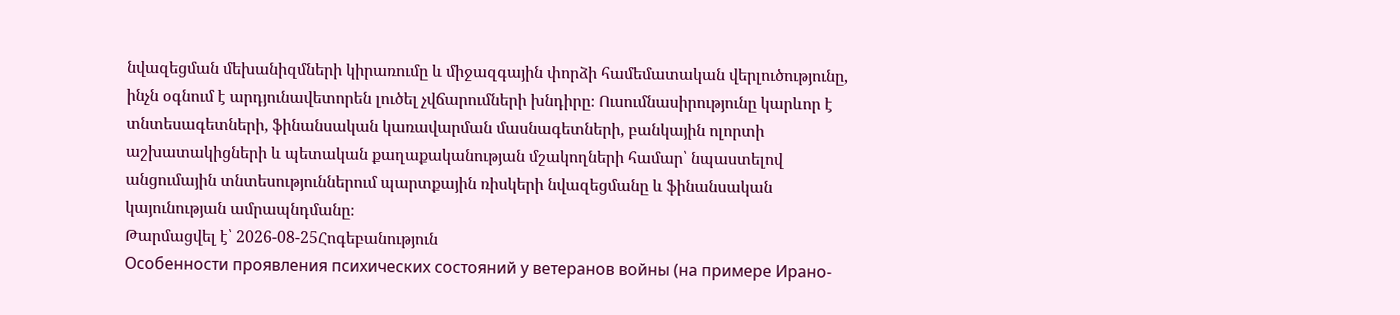նվազեցման մեխանիզմների կիրառումը և միջազգային փորձի համեմատական վերլուծությունը, ինչն օգնում է արդյունավետորեն լուծել չվճարումների խնդիրը։ Ուսումնասիրությունը կարևոր է տնտեսագետների, ֆինանսական կառավարման մասնագետների, բանկային ոլորտի աշխատակիցների և պետական քաղաքականության մշակողների համար՝ նպաստելով անցումային տնտեսություններում պարտքային ռիսկերի նվազեցմանը և ֆինանսական կայունության ամրապնդմանը։
Թարմացվել է՝ 2026-08-25Հոգեբանություն
Особенности проявления психических состояний у ветеранов войны (на примере Ирано-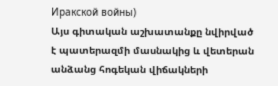Иракской войны)
Այս գիտական աշխատանքը նվիրված է պատերազմի մասնակից և վետերան անձանց հոգեկան վիճակների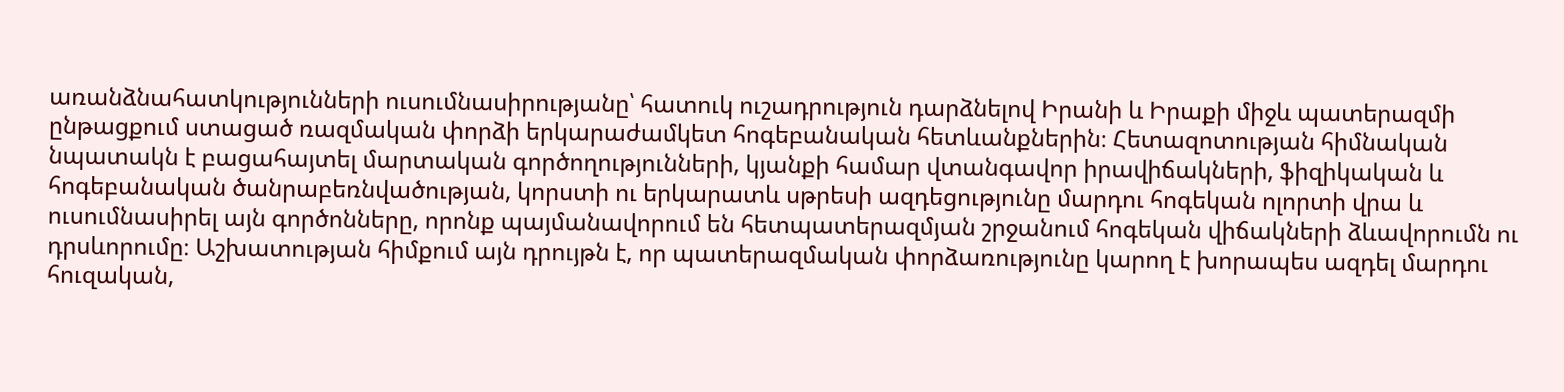առանձնահատկությունների ուսումնասիրությանը՝ հատուկ ուշադրություն դարձնելով Իրանի և Իրաքի միջև պատերազմի ընթացքում ստացած ռազմական փորձի երկարաժամկետ հոգեբանական հետևանքներին։ Հետազոտության հիմնական նպատակն է բացահայտել մարտական գործողությունների, կյանքի համար վտանգավոր իրավիճակների, ֆիզիկական և հոգեբանական ծանրաբեռնվածության, կորստի ու երկարատև սթրեսի ազդեցությունը մարդու հոգեկան ոլորտի վրա և ուսումնասիրել այն գործոնները, որոնք պայմանավորում են հետպատերազմյան շրջանում հոգեկան վիճակների ձևավորումն ու դրսևորումը։ Աշխատության հիմքում այն դրույթն է, որ պատերազմական փորձառությունը կարող է խորապես ազդել մարդու հուզական,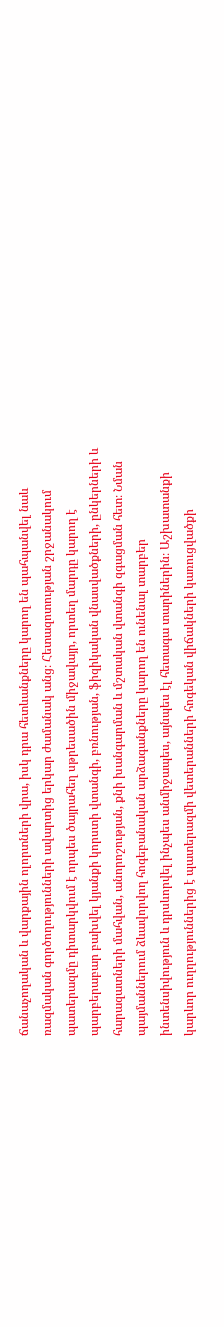ճանաչողական և վարքային ոլորտների վրա, իսկ դրա հետևանքները կարող են պահպանվել նաև ռազմական գործողությունների ավարտից երկար ժամանակ անց։ Հետազոտության շրջանակում պատերազմը դիտարկվում է որպես ծայրահեղ սթրեսածին միջավայր, որտեղ մարդը կարող է պարբերաբար բախվել կյանքի կորստի վտանգի, բռնության, ֆիզիկական վնասվածքների, ընկերների և հարազատների մահվան, անորոշության, քնի խանգարման և մշտական վտանգի զգացման հետ։ Նման պայմաններում ձևավորվող հոգեբանական արձագանքները կարող են ունենալ տարբեր ինտենսիվություն և դրսևորվել ինչպես անմիջապես, այնպես էլ հետագա տարիներին։ Աշխատանքի կարևոր ուղղություններից է պատերազմի վետերանների հոգեկան վիճակների կառուցվածքի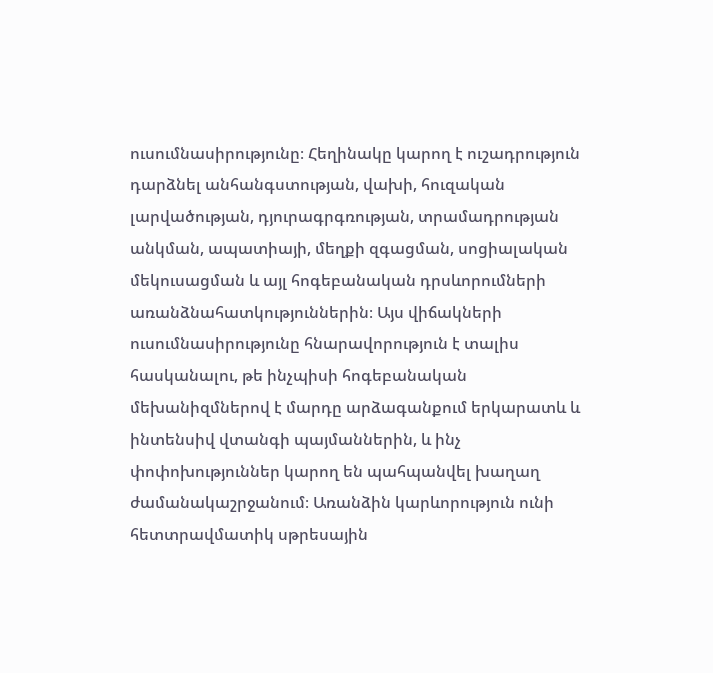ուսումնասիրությունը։ Հեղինակը կարող է ուշադրություն դարձնել անհանգստության, վախի, հուզական լարվածության, դյուրագրգռության, տրամադրության անկման, ապատիայի, մեղքի զգացման, սոցիալական մեկուսացման և այլ հոգեբանական դրսևորումների առանձնահատկություններին։ Այս վիճակների ուսումնասիրությունը հնարավորություն է տալիս հասկանալու, թե ինչպիսի հոգեբանական մեխանիզմներով է մարդը արձագանքում երկարատև և ինտենսիվ վտանգի պայմաններին, և ինչ փոփոխություններ կարող են պահպանվել խաղաղ ժամանակաշրջանում։ Առանձին կարևորություն ունի հետտրավմատիկ սթրեսային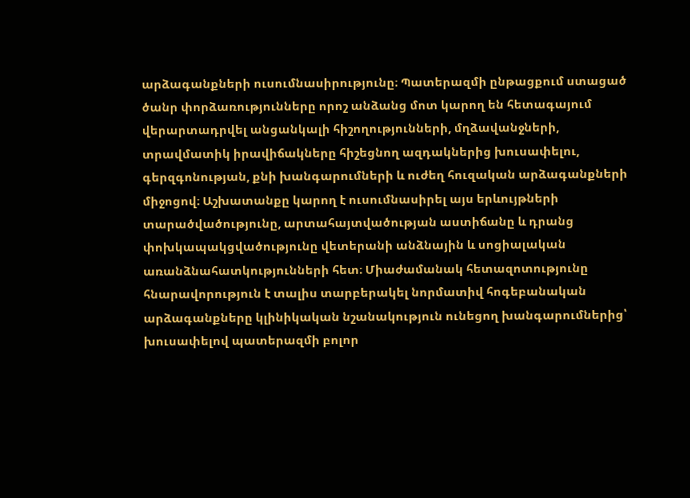արձագանքների ուսումնասիրությունը։ Պատերազմի ընթացքում ստացած ծանր փորձառությունները որոշ անձանց մոտ կարող են հետագայում վերարտադրվել անցանկալի հիշողությունների, մղձավանջների, տրավմատիկ իրավիճակները հիշեցնող ազդակներից խուսափելու, գերզգոնության, քնի խանգարումների և ուժեղ հուզական արձագանքների միջոցով։ Աշխատանքը կարող է ուսումնասիրել այս երևույթների տարածվածությունը, արտահայտվածության աստիճանը և դրանց փոխկապակցվածությունը վետերանի անձնային և սոցիալական առանձնահատկությունների հետ։ Միաժամանակ հետազոտությունը հնարավորություն է տալիս տարբերակել նորմատիվ հոգեբանական արձագանքները կլինիկական նշանակություն ունեցող խանգարումներից՝ խուսափելով պատերազմի բոլոր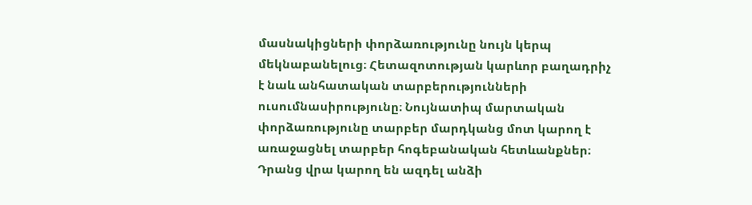մասնակիցների փորձառությունը նույն կերպ մեկնաբանելուց։ Հետազոտության կարևոր բաղադրիչ է նաև անհատական տարբերությունների ուսումնասիրությունը։ Նույնատիպ մարտական փորձառությունը տարբեր մարդկանց մոտ կարող է առաջացնել տարբեր հոգեբանական հետևանքներ։ Դրանց վրա կարող են ազդել անձի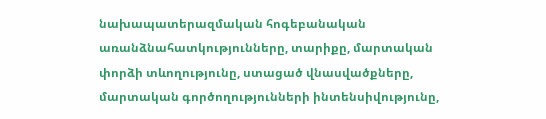նախապատերազմական հոգեբանական առանձնահատկությունները, տարիքը, մարտական փորձի տևողությունը, ստացած վնասվածքները, մարտական գործողությունների ինտենսիվությունը,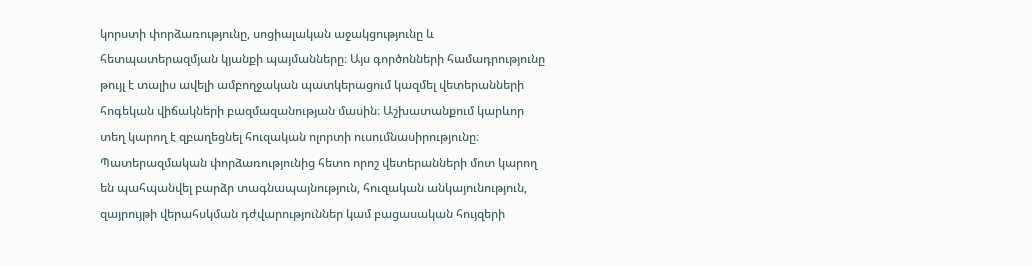կորստի փորձառությունը, սոցիալական աջակցությունը և հետպատերազմյան կյանքի պայմանները։ Այս գործոնների համադրությունը թույլ է տալիս ավելի ամբողջական պատկերացում կազմել վետերանների հոգեկան վիճակների բազմազանության մասին։ Աշխատանքում կարևոր տեղ կարող է զբաղեցնել հուզական ոլորտի ուսումնասիրությունը։ Պատերազմական փորձառությունից հետո որոշ վետերանների մոտ կարող են պահպանվել բարձր տագնապայնություն, հուզական անկայունություն, զայրույթի վերահսկման դժվարություններ կամ բացասական հույզերի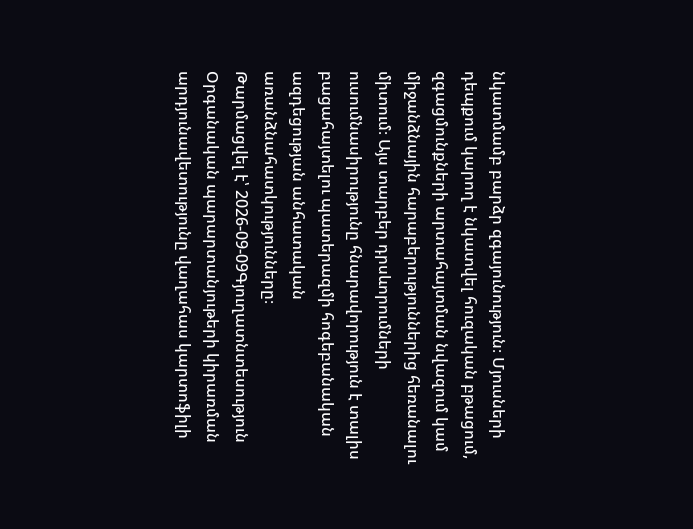նկատմամբ բարձր զգայունություն։ Մյուսների դեպքում կարող է նկատվել հուզական բթացում, զգացմունքների արտահայտման նվազում կամ միջանձնային հարաբերություններից հեռանալու միտում։ Այս տարբեր դրսևորումների ուսումնասիրությունը հնարավորություն է տալիս բացահայտելու պատերազմի հոգեբանական ազդեցության անհատական առանձնահատկությունները։
Թարմացվել է՝ 2026-09-09Գյուղատնտեսություն
Օրգանական պարարտանյութերի կիրառման արդյունավետությունը վաղահաս կարտոֆիլի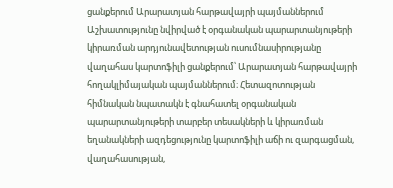ցանքերում Արարատյան հարթավայրի պայմաններում
Աշխատությունը նվիրված է օրգանական պարարտանյութերի կիրառման արդյունավետության ուսումնասիրությանը վաղահաս կարտոֆիլի ցանքերում՝ Արարատյան հարթավայրի հողակլիմայական պայմաններում։ Հետազոտության հիմնական նպատակն է գնահատել օրգանական պարարտանյութերի տարբեր տեսակների և կիրառման եղանակների ազդեցությունը կարտոֆիլի աճի ու զարգացման, վաղահասության,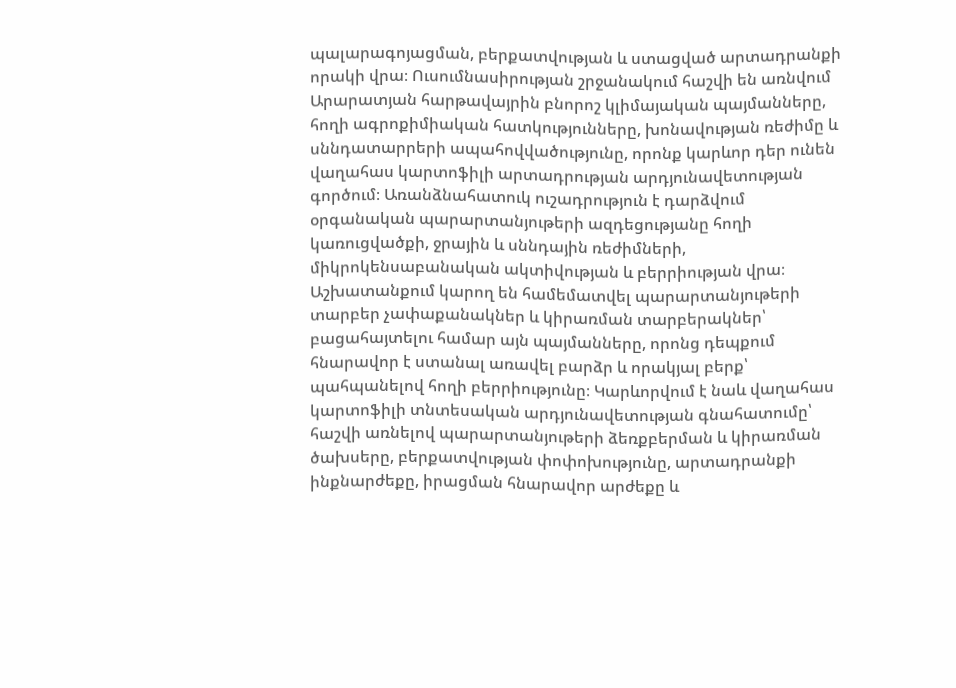պալարագոյացման, բերքատվության և ստացված արտադրանքի որակի վրա։ Ուսումնասիրության շրջանակում հաշվի են առնվում Արարատյան հարթավայրին բնորոշ կլիմայական պայմանները, հողի ագրոքիմիական հատկությունները, խոնավության ռեժիմը և սննդատարրերի ապահովվածությունը, որոնք կարևոր դեր ունեն վաղահաս կարտոֆիլի արտադրության արդյունավետության գործում։ Առանձնահատուկ ուշադրություն է դարձվում օրգանական պարարտանյութերի ազդեցությանը հողի կառուցվածքի, ջրային և սննդային ռեժիմների, միկրոկենսաբանական ակտիվության և բերրիության վրա։ Աշխատանքում կարող են համեմատվել պարարտանյութերի տարբեր չափաքանակներ և կիրառման տարբերակներ՝ բացահայտելու համար այն պայմանները, որոնց դեպքում հնարավոր է ստանալ առավել բարձր և որակյալ բերք՝ պահպանելով հողի բերրիությունը։ Կարևորվում է նաև վաղահաս կարտոֆիլի տնտեսական արդյունավետության գնահատումը՝ հաշվի առնելով պարարտանյութերի ձեռքբերման և կիրառման ծախսերը, բերքատվության փոփոխությունը, արտադրանքի ինքնարժեքը, իրացման հնարավոր արժեքը և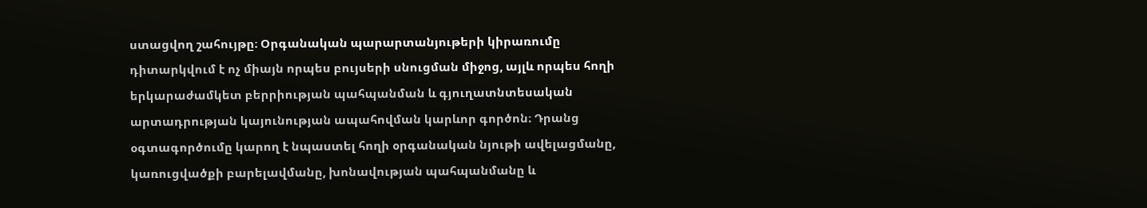ստացվող շահույթը։ Օրգանական պարարտանյութերի կիրառումը դիտարկվում է ոչ միայն որպես բույսերի սնուցման միջոց, այլև որպես հողի երկարաժամկետ բերրիության պահպանման և գյուղատնտեսական արտադրության կայունության ապահովման կարևոր գործոն։ Դրանց օգտագործումը կարող է նպաստել հողի օրգանական նյութի ավելացմանը, կառուցվածքի բարելավմանը, խոնավության պահպանմանը և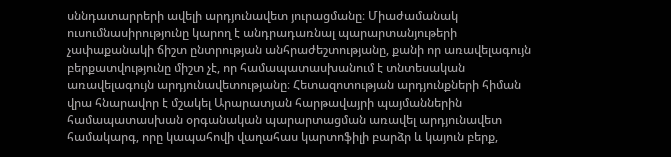սննդատարրերի ավելի արդյունավետ յուրացմանը։ Միաժամանակ ուսումնասիրությունը կարող է անդրադառնալ պարարտանյութերի չափաքանակի ճիշտ ընտրության անհրաժեշտությանը, քանի որ առավելագույն բերքատվությունը միշտ չէ, որ համապատասխանում է տնտեսական առավելագույն արդյունավետությանը։ Հետազոտության արդյունքների հիման վրա հնարավոր է մշակել Արարատյան հարթավայրի պայմաններին համապատասխան օրգանական պարարտացման առավել արդյունավետ համակարգ, որը կապահովի վաղահաս կարտոֆիլի բարձր և կայուն բերք,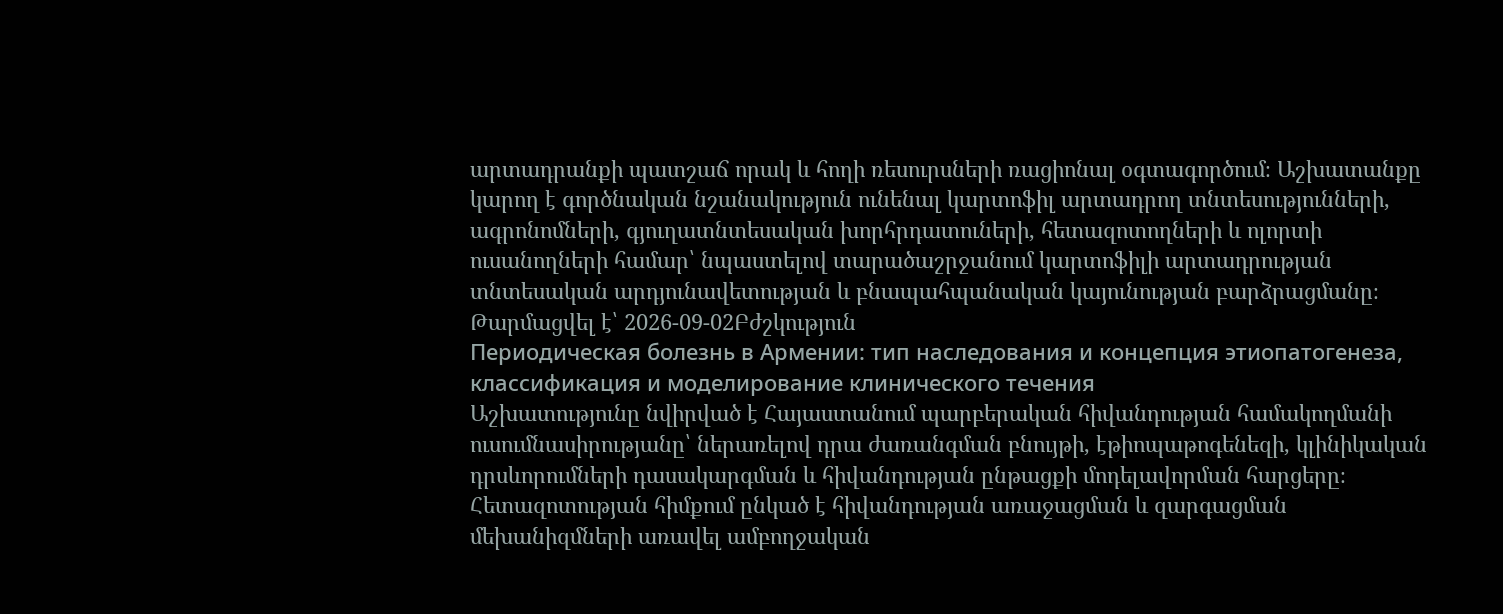արտադրանքի պատշաճ որակ և հողի ռեսուրսների ռացիոնալ օգտագործում։ Աշխատանքը կարող է գործնական նշանակություն ունենալ կարտոֆիլ արտադրող տնտեսությունների, ագրոնոմների, գյուղատնտեսական խորհրդատուների, հետազոտողների և ոլորտի ուսանողների համար՝ նպաստելով տարածաշրջանում կարտոֆիլի արտադրության տնտեսական արդյունավետության և բնապահպանական կայունության բարձրացմանը։
Թարմացվել է՝ 2026-09-02Բժշկություն
Периодическая болезнь в Армении: тип наследования и концепция этиопатогенеза, классификация и моделирование клинического течения
Աշխատությունը նվիրված է Հայաստանում պարբերական հիվանդության համակողմանի ուսումնասիրությանը՝ ներառելով դրա ժառանգման բնույթի, էթիոպաթոգենեզի, կլինիկական դրսևորումների դասակարգման և հիվանդության ընթացքի մոդելավորման հարցերը։ Հետազոտության հիմքում ընկած է հիվանդության առաջացման և զարգացման մեխանիզմների առավել ամբողջական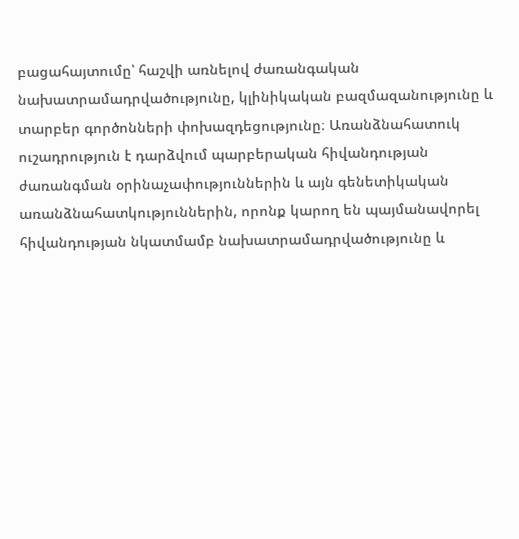բացահայտումը՝ հաշվի առնելով ժառանգական նախատրամադրվածությունը, կլինիկական բազմազանությունը և տարբեր գործոնների փոխազդեցությունը։ Առանձնահատուկ ուշադրություն է դարձվում պարբերական հիվանդության ժառանգման օրինաչափություններին և այն գենետիկական առանձնահատկություններին, որոնք կարող են պայմանավորել հիվանդության նկատմամբ նախատրամադրվածությունը և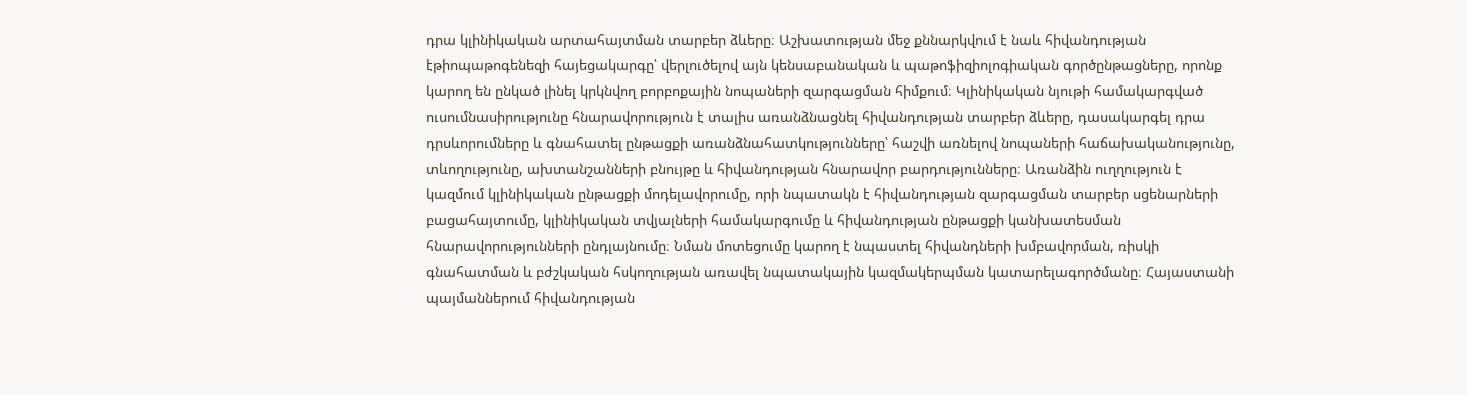դրա կլինիկական արտահայտման տարբեր ձևերը։ Աշխատության մեջ քննարկվում է նաև հիվանդության էթիոպաթոգենեզի հայեցակարգը՝ վերլուծելով այն կենսաբանական և պաթոֆիզիոլոգիական գործընթացները, որոնք կարող են ընկած լինել կրկնվող բորբոքային նոպաների զարգացման հիմքում։ Կլինիկական նյութի համակարգված ուսումնասիրությունը հնարավորություն է տալիս առանձնացնել հիվանդության տարբեր ձևերը, դասակարգել դրա դրսևորումները և գնահատել ընթացքի առանձնահատկությունները՝ հաշվի առնելով նոպաների հաճախականությունը, տևողությունը, ախտանշանների բնույթը և հիվանդության հնարավոր բարդությունները։ Առանձին ուղղություն է կազմում կլինիկական ընթացքի մոդելավորումը, որի նպատակն է հիվանդության զարգացման տարբեր սցենարների բացահայտումը, կլինիկական տվյալների համակարգումը և հիվանդության ընթացքի կանխատեսման հնարավորությունների ընդլայնումը։ Նման մոտեցումը կարող է նպաստել հիվանդների խմբավորման, ռիսկի գնահատման և բժշկական հսկողության առավել նպատակային կազմակերպման կատարելագործմանը։ Հայաստանի պայմաններում հիվանդության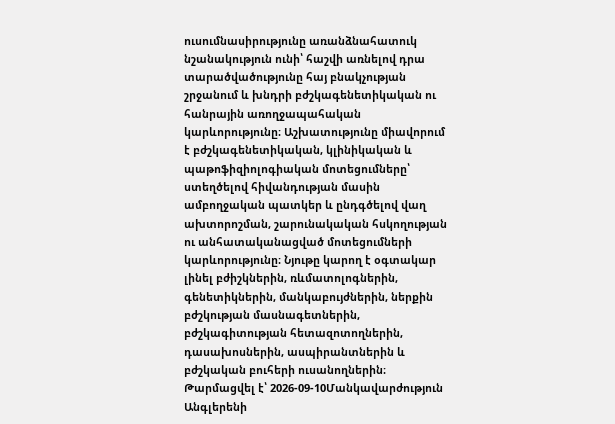ուսումնասիրությունը առանձնահատուկ նշանակություն ունի՝ հաշվի առնելով դրա տարածվածությունը հայ բնակչության շրջանում և խնդրի բժշկագենետիկական ու հանրային առողջապահական կարևորությունը։ Աշխատությունը միավորում է բժշկագենետիկական, կլինիկական և պաթոֆիզիոլոգիական մոտեցումները՝ ստեղծելով հիվանդության մասին ամբողջական պատկեր և ընդգծելով վաղ ախտորոշման, շարունակական հսկողության ու անհատականացված մոտեցումների կարևորությունը։ Նյութը կարող է օգտակար լինել բժիշկներին, ռևմատոլոգներին, գենետիկներին, մանկաբույժներին, ներքին բժշկության մասնագետներին, բժշկագիտության հետազոտողներին, դասախոսներին, ասպիրանտներին և բժշկական բուհերի ուսանողներին։
Թարմացվել է՝ 2026-09-10Մանկավարժություն
Անգլերենի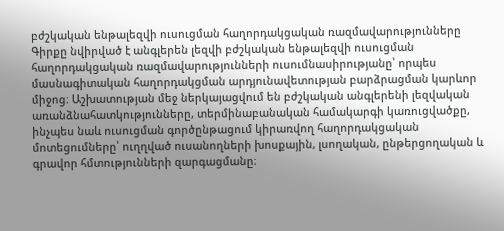բժշկական ենթալեզվի ուսուցման հաղորդակցական ռազմավարությունները
Գիրքը նվիրված է անգլերեն լեզվի բժշկական ենթալեզվի ուսուցման հաղորդակցական ռազմավարությունների ուսումնասիրությանը՝ որպես մասնագիտական հաղորդակցման արդյունավետության բարձրացման կարևոր միջոց։ Աշխատության մեջ ներկայացվում են բժշկական անգլերենի լեզվական առանձնահատկությունները, տերմինաբանական համակարգի կառուցվածքը, ինչպես նաև ուսուցման գործընթացում կիրառվող հաղորդակցական մոտեցումները՝ ուղղված ուսանողների խոսքային, լսողական, ընթերցողական և գրավոր հմտությունների զարգացմանը։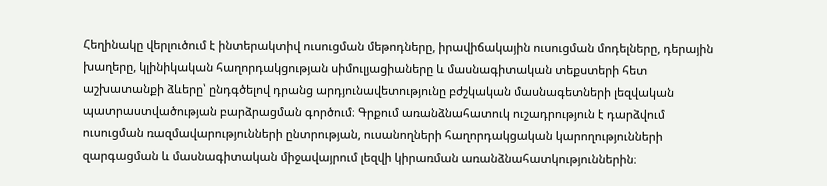Հեղինակը վերլուծում է ինտերակտիվ ուսուցման մեթոդները, իրավիճակային ուսուցման մոդելները, դերային խաղերը, կլինիկական հաղորդակցության սիմուլյացիաները և մասնագիտական տեքստերի հետ աշխատանքի ձևերը՝ ընդգծելով դրանց արդյունավետությունը բժշկական մասնագետների լեզվական պատրաստվածության բարձրացման գործում։ Գրքում առանձնահատուկ ուշադրություն է դարձվում ուսուցման ռազմավարությունների ընտրության, ուսանողների հաղորդակցական կարողությունների զարգացման և մասնագիտական միջավայրում լեզվի կիրառման առանձնահատկություններին։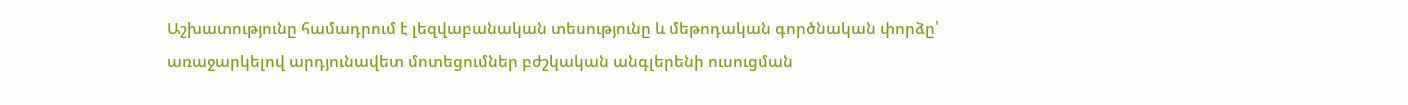Աշխատությունը համադրում է լեզվաբանական տեսությունը և մեթոդական գործնական փորձը՝ առաջարկելով արդյունավետ մոտեցումներ բժշկական անգլերենի ուսուցման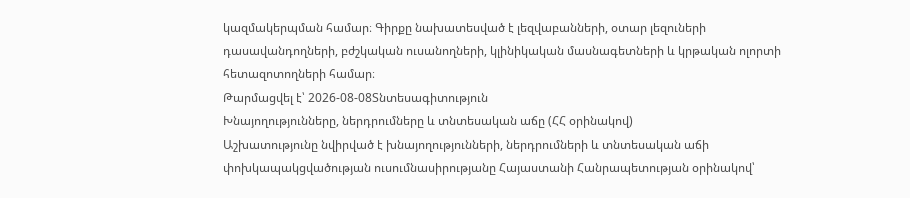կազմակերպման համար։ Գիրքը նախատեսված է լեզվաբանների, օտար լեզուների դասավանդողների, բժշկական ուսանողների, կլինիկական մասնագետների և կրթական ոլորտի հետազոտողների համար։
Թարմացվել է՝ 2026-08-08Տնտեսագիտություն
Խնայողությունները, ներդրումները և տնտեսական աճը (ՀՀ օրինակով)
Աշխատությունը նվիրված է խնայողությունների, ներդրումների և տնտեսական աճի փոխկապակցվածության ուսումնասիրությանը Հայաստանի Հանրապետության օրինակով՝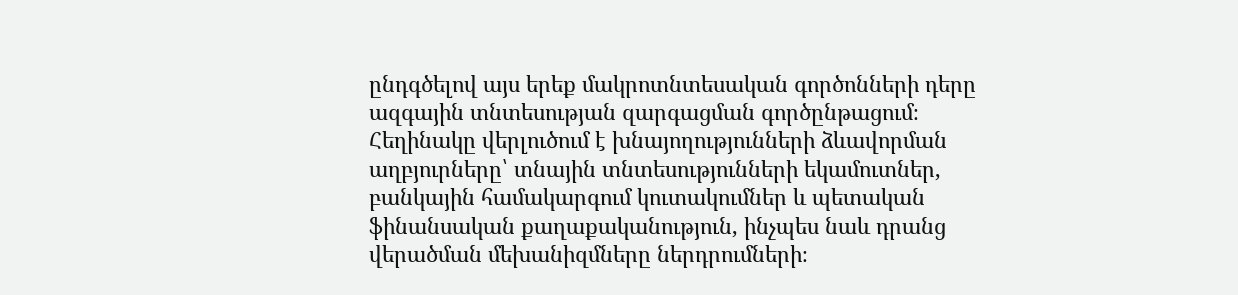ընդգծելով այս երեք մակրոտնտեսական գործոնների դերը ազգային տնտեսության զարգացման գործընթացում։ Հեղինակը վերլուծում է խնայողությունների ձևավորման աղբյուրները՝ տնային տնտեսությունների եկամուտներ, բանկային համակարգում կուտակումներ և պետական ֆինանսական քաղաքականություն, ինչպես նաև դրանց վերածման մեխանիզմները ներդրումների։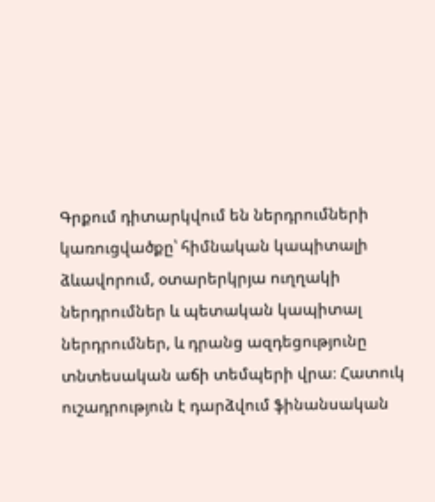Գրքում դիտարկվում են ներդրումների կառուցվածքը՝ հիմնական կապիտալի ձևավորում, օտարերկրյա ուղղակի ներդրումներ և պետական կապիտալ ներդրումներ, և դրանց ազդեցությունը տնտեսական աճի տեմպերի վրա։ Հատուկ ուշադրություն է դարձվում ֆինանսական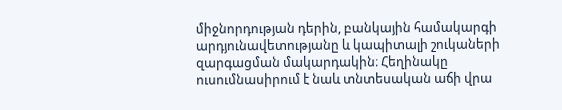միջնորդության դերին, բանկային համակարգի արդյունավետությանը և կապիտալի շուկաների զարգացման մակարդակին։ Հեղինակը ուսումնասիրում է նաև տնտեսական աճի վրա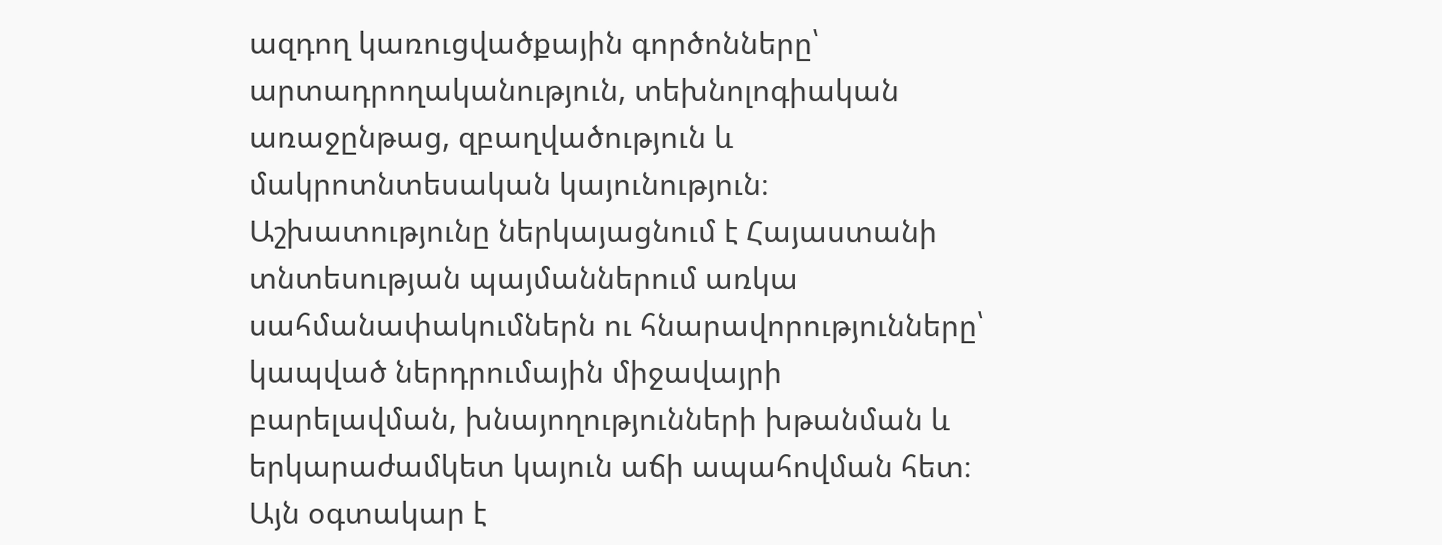ազդող կառուցվածքային գործոնները՝ արտադրողականություն, տեխնոլոգիական առաջընթաց, զբաղվածություն և մակրոտնտեսական կայունություն։ Աշխատությունը ներկայացնում է Հայաստանի տնտեսության պայմաններում առկա սահմանափակումներն ու հնարավորությունները՝ կապված ներդրումային միջավայրի բարելավման, խնայողությունների խթանման և երկարաժամկետ կայուն աճի ապահովման հետ։ Այն օգտակար է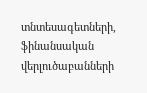տնտեսագետների, ֆինանսական վերլուծաբանների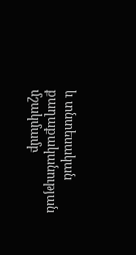և տնտեսական քաղաքականության մշակմամբ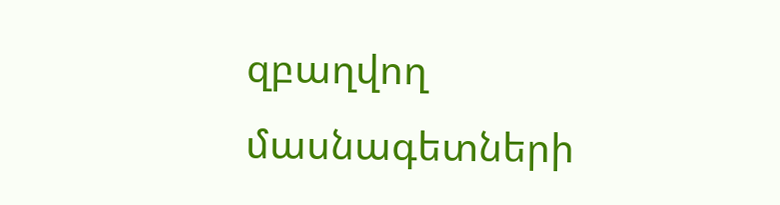զբաղվող մասնագետների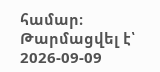համար։
Թարմացվել է՝ 2026-09-09